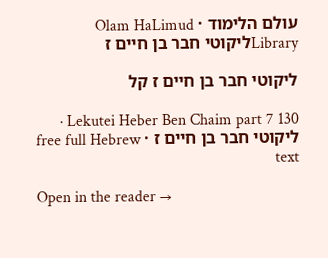עולם הלימוד · Olam HaLimud
Libraryליקוטי חבר בן חיים ז

ליקוטי חבר בן חיים ז קל

Lekutei Heber Ben Chaim part 7 130 · ליקוטי חבר בן חיים ז · free full Hebrew text

Open in the reader →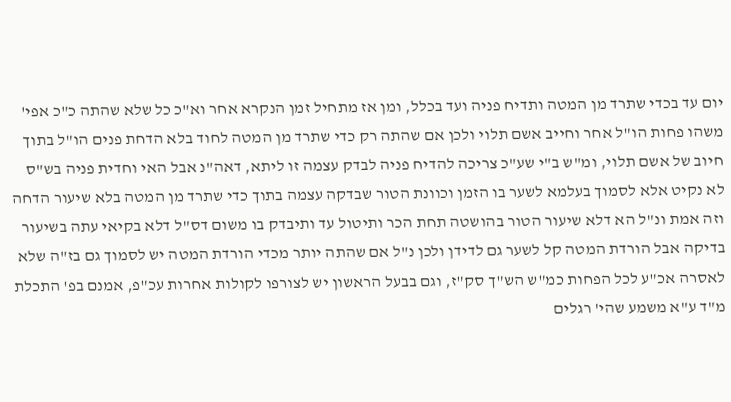יום עד בכדי שתרד מן המטה ותדיח פניה ועד בכלל, ומן אז מתחיל זמן הנקרא אחר וא"כ כל שלא שהתה כ"כ אפי' משהו פחות הו"ל אחר וחייב אשם תלוי ולכן אם שהתה רק כדי שתרד מן המטה לחוד בלא הדחת פנים הו"ל בתוך חיוב של אשם תלוי, ומ"ש ב"י שע"כ צריכה להדיח פניה לבדק עצמה זו ליתא, דאה"נ אבל האי וחדית פניה בש"ס לא נקיט אלא לסמוך בעלמא לשער בו הזמן וכוונת הטור שבדקה עצמה בתוך כדי שתרד מן המטה בלא שיעור הדחה וזה אמת ונ"ל הא דלא שיעור הטור בהושטה תחת הכר ותיטול עד ותיבדק בו משום דס"ל דלא בקיאי עתה בשיעור בדיקה אבל הורדת המטה קל לשער גם לדידן ולכן נ"ל אם שהתה יותר מכדי הורדת המטה יש לסמוך גם בז"ה שלא לאסרה אכ"ע לכל הפחות כמ"ש הש"ך סק"ז, וגם בבעל הראשון יש לצורפו לקולות אחרות עכ"פ, אמנם בפ' התכלת מ"ד ע"א משמע שהי' רגלים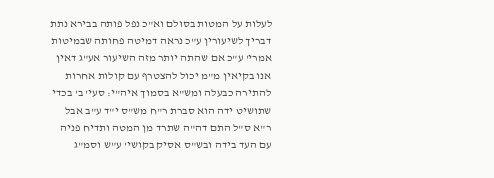לעלות על המטות בסולם וא"כ נפל פותה בבירא נתת דבריך לשיעורין ע"כ נראה דמיטה פחותה שבמיטות אמרי' ע"כ אם שהתה יותר מזה השיעור אע"ג דאין אנו בקיאין מ"מ יכול להצטרף עם קולות אחרות להתירה כבעלה ומש"א בסמוך איה"י: סעי' ב' בכדי שתושיט ידה הוא סברת ר"ח מש"ס י"ד ע"ב אבל ר"א ס"ל התם דה"ה שתרד מן המטה ותדיח פניה עם העד בידה ובש"ס אסיק בקושי' ע"ש וסמ"ג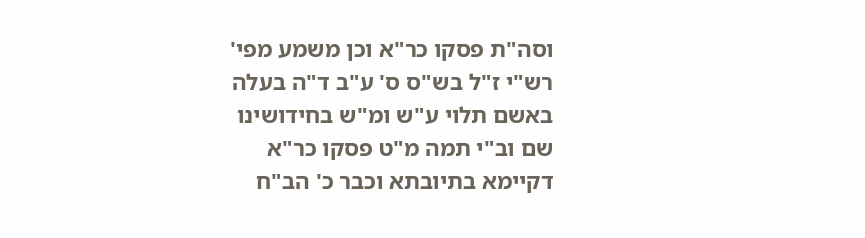וסה"ת פסקו כר"א וכן משמע מפי' רש"י ז"ל בש"ס ס' ע"ב ד"ה בעלה באשם תלוי ע"ש ומ"ש בחידושינו שם וב"י תמה מ"ט פסקו כר"א דקיימא בתיובתא וכבר כ' הב"ח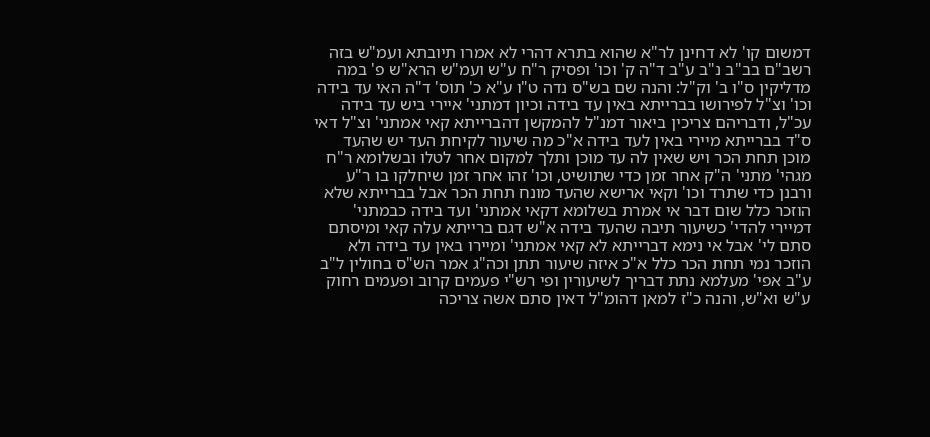דמשום קו' לא דחינן לר"א שהוא בתרא דהרי לא אמרו תיובתא ועמ"ש בזה רשב"ם בב"ב נ"ב ע"ב ד"ה ק' וכו' ופסיק ר"ח ע"ש ועמ"ש הרא"ש פ' במה מדליקין ס"ו ב' וק"ל: והנה שם בש"ס נדה ט"ו ע"א כ' תוס' ד"ה האי עד בידה וכו' וצ"ל לפירושו בברייתא באין עד בידה וכיון דמתני' איירי ביש עד בידה עכ"ל, ודבריהם צריכין ביאור דמנ"ל להמקשן דהברייתא קאי אמתני' וצ"ל דאי ס"ד בברייתא מיירי באין לעד בידה א"כ מה שיעור לקיחת העד יש שהעד מוכן תחת הכר ויש שאין לה עד מוכן ותלך למקום אחר לטלו ובשלומא ר"ח מגהי' מתני' ה"ק אחר זמן כדי שתושיט, וכו' זהו אחר זמן שיחלקו בו ר"ע ורבנן כדי שתרד וכו' וקאי ארישא שהעד מונח תחת הכר אבל בברייתא שלא הוזכר כלל שום דבר אי אמרת בשלומא דקאי אמתני' ועד בידה כבמתני' דמיירי להדי' כשיעור תיבה שהעד בידה א"ש דגם ברייתא עלה קאי ומיסתם סתם לי' אבל אי נימא דברייתא לא קאי אמתני' ומיירו באין עד בידה ולא הוזכר נמי תחת הכר כלל א"כ איזה שיעור תתן וכה"ג אמר הש"ס בחולין ל"ב ע"ב אפי' מעלמא נתת דבריך לשיעורין ופי רש"י פעמים קרוב ופעמים רחוק ע"ש וא"ש, והנה כ"ז למאן דהומ"ל דאין סתם אשה צריכה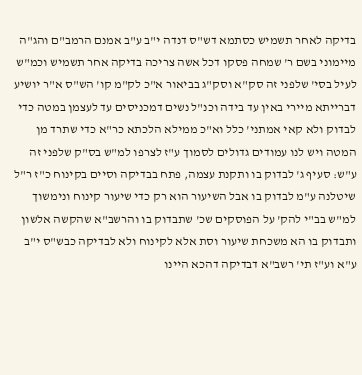בדיקה לאחר תשמיש כסתמא דש"ס דנדה י"ב ע"ב אמנם הרמב"ם והג"ה מיימוני בשם ר' שמחה פסקו דכל אשה צריכה בדיקה אחר תשמיש וכמ"ש לעיל בסי' שלפני זה סק"א וסק"ג בביאור א"כ לק"מ קו' הש"ס א"ר יושיע דברייתא מיירי באין עד בידה וכנ"ל נשים דמכניסים עד לעצמן במטה כדי לבדוק ולא קאי אמתני' כלל וא"כ ממילא הלכתא כר"א כדי שתרד מן המטה ויש לנו עמודים גדולים לסמוך ע"ז לצרפו למ"ש בס"ק שלפני זה ע"ש: סעיף ג' לבדוק בו ותקנת עצמה, פתח בבדיקה וסיים בקינוח כ"ז ר"ל שיטלנה ע"מ לבדוק בו אבל השיעור הוא רק כדי שיעור קינוח ונימשוך למ"ש בב"י להק' על הפוסקים שכ' שתבדוק בו והרשב"א שהקשה אלשון ותבדוק בו הא משכחת שיעור וסת אלא לקינוח ולא לבדיקה כבש"ס י"ב ע"א וע"ז תי' רשב"א דבדיקה דהכא היינו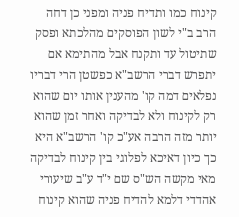קינוח כמו ותדיח פניה ומפני כן דחה הרב ב"י לשון הפוסקים מהלכתא ופסק שתיטול עד ותקנח אבל מהתימא אם יתפרש דברי הרשב"א כפשטן הרי דבריו נפלאים דמה קו' מהענין אותו יום שהוא רק לקינוח ולא לבדיקה ואחר זמן שהוא יותר מזה הרבה אע"כ קו' הרשב"א היא כך כיון דאיכא לפלוגי בין קינוח לבדיקה מאי מקשה הש"ס שם י"ד ע"ב שיעורי אהדדי דלמא להדיח פניה שהוא קינוח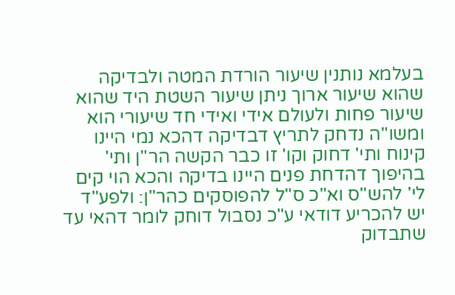בעלמא נותנין שיעור הורדת המטה ולבדיקה שהוא שיעור ארוך ניתן שיעור השטת היד שהוא שיעור פחות ולעולם אידי ואידי חד שיעורי הוא ומשו"ה נדחק לתריץ דבדיקה דהכא נמי היינו קינוח ותי' דחוק וקו' זו כבר הקשה הר"ן ותי' בהיפוך דהדחת פנים היינו בדיקה והכא הוי קים לי' להש"ס וא"כ ס"ל להפוסקים כהר"ן: ולפע"ד יש להכריע דודאי ע"כ נסבול דוחק לומר דהאי עד שתבדוק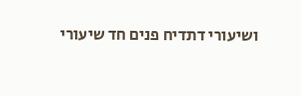ושיעורי דתדיח פנים חד שיעורי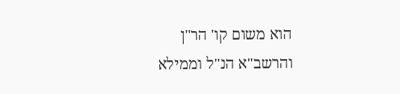הוא משום קו' הר"ן והרשב"א הנ"ל וממילא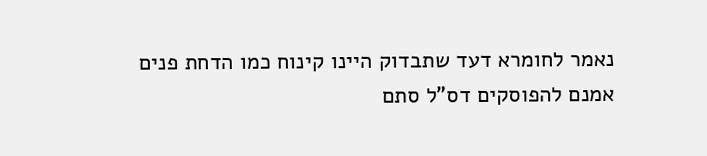נאמר לחומרא דעד שתבדוק היינו קינוח כמו הדחת פנים אמנם להפוסקים דס"ל סתם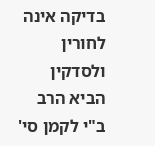בדיקה אינה לחורין ולסדקין הביא הרב ב"י לקמן סי'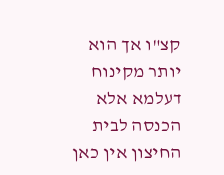קצ"ו אך הוא יותר מקינוח דעלמא אלא הכנסה לבית החיצון אין כאן